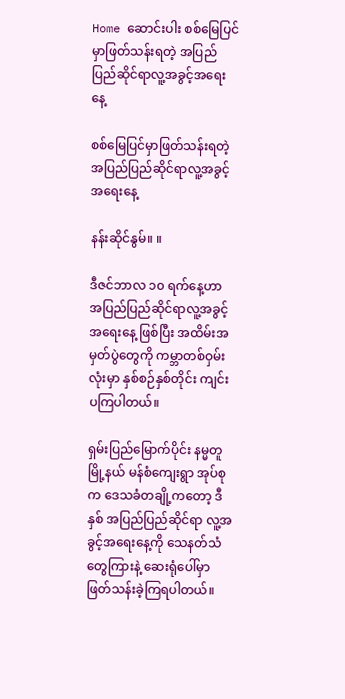Home ဆောင်းပါး စစ်မြေပြင်မှာဖြတ်သန်းရတဲ့ အပြည်ပြည်ဆိုင်ရာလူ့အခွင့်အရေးနေ့

စစ်မြေပြင်မှာဖြတ်သန်းရတဲ့ အပြည်ပြည်ဆိုင်ရာလူ့အခွင့်အရေးနေ့

နန်းဆိုင်နွမ်။ ။

ဒီဇင်ဘာလ ၁၀ ရက်နေ့ဟာ အပြည်ပြည်ဆိုင်ရာလူ့အခွင့်အရေးနေ့ ဖြစ်ပြီး အထိမ်းအမှတ်ပွဲတွေကို ကမ္ဘာတစ်ဝှမ်းလုံးမှာ နှစ်စဉ်နှစ်တိုင်း ကျင်းပကြပါတယ်။

ရှမ်းပြည်မြောက်ပိုင်း နမ္မတူမြို့နယ် မန်စံကျေးရွာ အုပ်စုက ဒေသခံတချို့ကတော့ ဒီနှစ် အပြည်ပြည်ဆိုင်ရာ လူ့အခွင့်အရေးနေ့ကို သေနတ်သံတွေကြားနဲ့ ဆေးရုံပေါ်မှာ ဖြတ်သန်းခဲ့ကြရပါတယ်။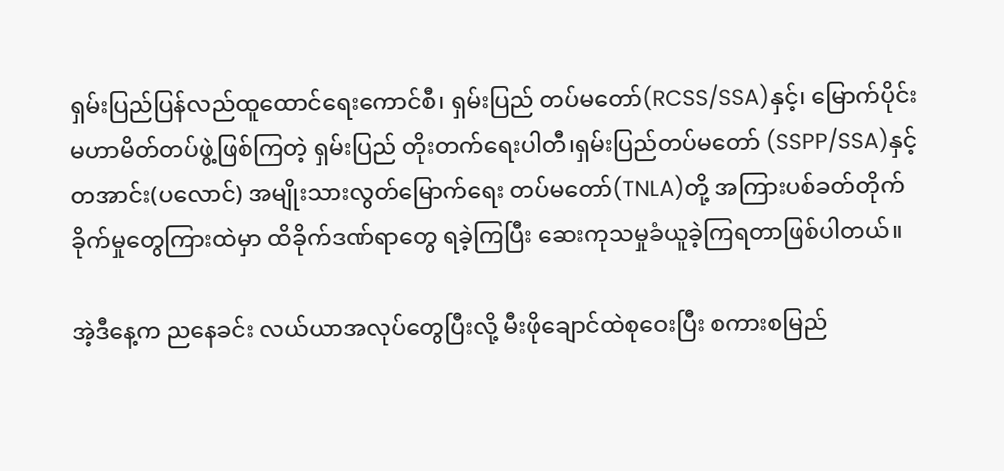ရှမ်းပြည်ပြန်လည်ထူထောင်ရေးကောင်စီ၊ ရှမ်းပြည် တပ်မတော်(RCSS/SSA)နှင့်၊ မြောက်ပိုင်းမဟာမိတ်တပ်ဖွဲ့ဖြစ်ကြတဲ့ ရှမ်းပြည် တိုးတက်ရေးပါတီ၊ရှမ်းပြည်တပ်မတော် (SSPP/SSA)နှင့် တအာင်း(ပလောင်) အမျိုးသားလွတ်မြောက်ရေး တပ်မတော်(TNLA)တို့ အကြားပစ်ခတ်တိုက်ခိုက်မှုတွေကြားထဲမှာ ထိခိုက်ဒဏ်ရာတွေ ရခဲ့ကြပြီး ဆေးကုသမှုခံယူခဲ့ကြရတာဖြစ်ပါတယ်။

အဲ့ဒီနေ့က ညနေခင်း လယ်ယာအလုပ်တွေပြီးလို့ မီးဖိုချောင်ထဲစုဝေးပြီး စကားစမြည်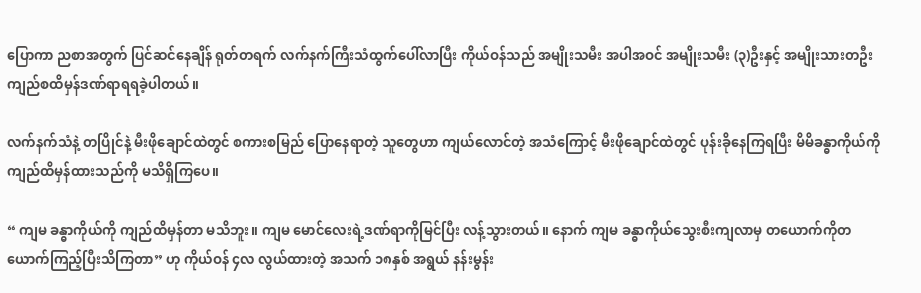ပြောကာ ညစာအတွက် ပြင်ဆင်နေချိန် ရုတ်တရက် လက်နက်ကြီးသံထွက်ပေါ်လာပြီး ကိုယ်ဝန်သည် အမျိုးသမီး အပါအဝင် အမျိုးသမီး (၃)ဦးနှင့် အမျိုးသားတဦး ကျည်စထိမှန်ဒဏ်ရာရရခဲ့ပါတယ်။

လက်နက်သံနဲ့ တပြိုင်နဲ့ မီးဖိုချောင်ထဲတွင် စကားစမြည် ပြောနေရာတဲ့ သူတွေဟာ ကျယ်လောင်တဲ့ အသံကြောင့် မီးဖိုချောင်ထဲတွင် ပုန်းခိုနေကြရပြီး မိမိခန္ဓာကိုယ်ကို ကျည်ထိမှန်ထားသည်ကို မသိရှိကြပေ။

“ ကျမ ခန္ဓာကိုယ်ကို ကျည်ထိမှန်တာ မသိဘူး။ ကျမ မောင်လေးရဲ့ဒဏ်ရာကိုမြင်ပြီး လန့်သွားတယ်။ နောက် ကျမ ခန္ဓာကိုယ်သွေးစီးကျလာမှ တယောက်ကိုတယောက်ကြည့်ပြီးသိကြတာ” ဟု ကိုယ်ဝန် ၄လ လွယ်ထားတဲ့ အသက် ၁၈နှစ် အရွယ် နန်းမွန်း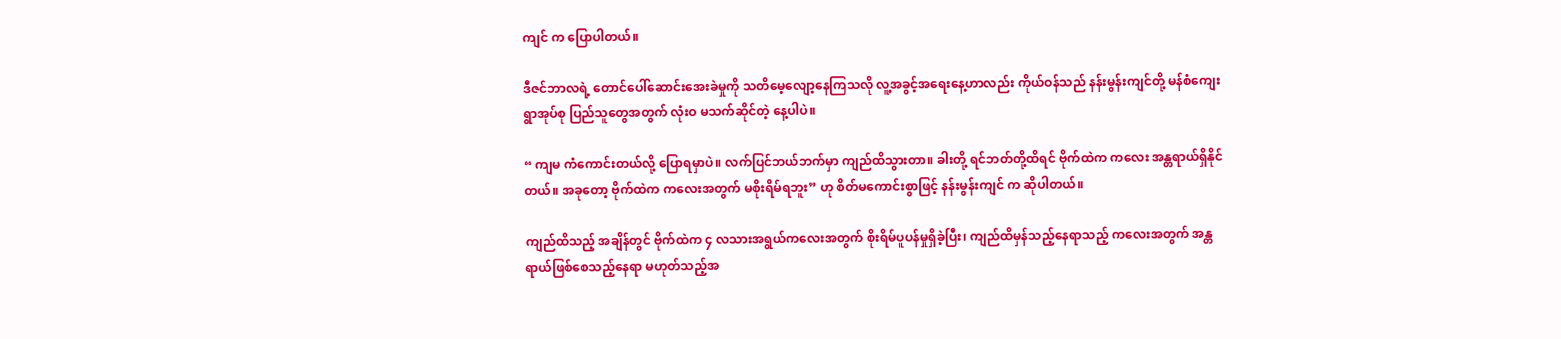ကျင် က ပြောပါတယ်။

ဒီဇင်ဘာလရဲ့ တောင်ပေါ်ဆောင်းအေးခဲမှုကို သတိမေ့လျော့နေကြသလို လူ့အခွင့်အရေးနေ့ဟာလည်း ကိုယ်ဝန်သည် နန်းမွန်းကျင်တို့ မန်စံကျေးရွာအုပ်စု ပြည်သူတွေအတွက် လုံးဝ မသက်ဆိုင်တဲ့ နေ့ပါပဲ။

“ ကျမ ကံကောင်းတယ်လို့ ပြောရမှာပဲ။ လက်ပြင်ဘယ်ဘက်မှာ ကျည်ထိသွားတာ။ ခါးတို့ ရင်ဘတ်တို့ထိရင် ဗိုက်ထဲက ကလေး အန္တရာယ်ရှိနိုင်တယ်။ အခုတော့ ဗိုက်ထဲက ကလေးအတွက် မစိုးရိမ်ရဘူး” ဟု စိတ်မကောင်းစွာဖြင့် နန်းမွန်းကျင် က ဆိုပါတယ်။

ကျည်ထိသည့် အချိန်တွင် ဗိုက်ထဲက ၄ လသားအရွယ်ကလေးအတွက် စိုးရိမ်ပူပန်မှုရှိခဲ့ပြီး၊ ကျည်ထိမှန်သည့်နေရာသည့် ကလေးအတွက် အန္တရာယ်ဖြစ်စေသည့်နေရာ မဟုတ်သည့်အ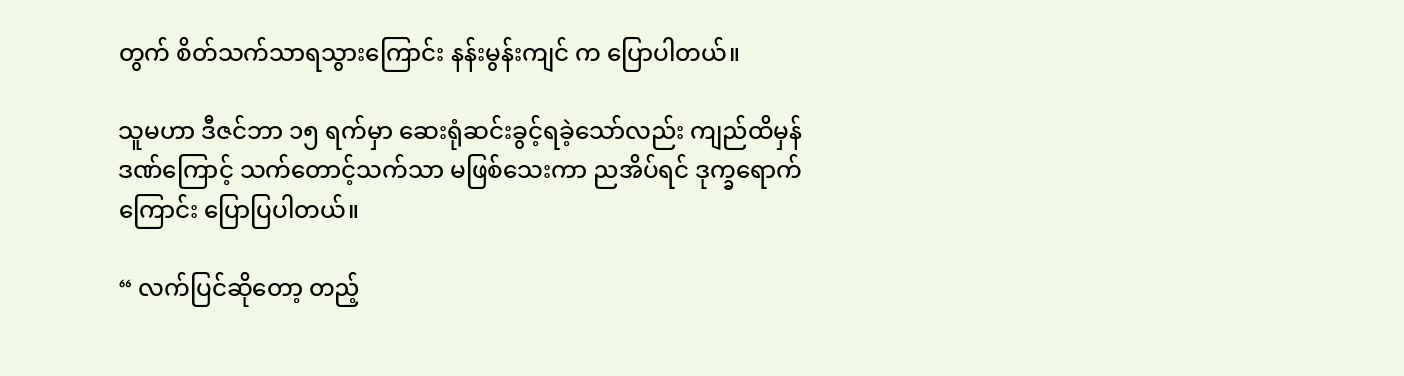တွက် စိတ်သက်သာရသွားကြောင်း နန်းမွန်းကျင် က ပြောပါတယ်။

သူမဟာ ဒီဇင်ဘာ ၁၅ ရက်မှာ ဆေးရုံဆင်းခွင့်ရခဲ့သော်လည်း ကျည်ထိမှန်ဒဏ်ကြောင့် သက်တောင့်သက်သာ မဖြစ်သေးကာ ညအိပ်ရင် ဒုက္ခရောက်ကြောင်း ပြောပြပါတယ်။

“ လက်ပြင်ဆိုတော့ တည့်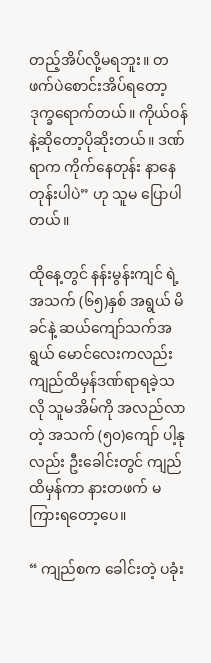တည့်အိပ်လို့မရဘူး။ တဖက်ပဲစောင်းအိပ်ရတော့ ဒုက္ခရောက်တယ်။ ကိုယ်ဝန်နဲ့ဆိုတော့ပိုဆိုးတယ်။ ဒဏ်ရာက ကိုက်နေတုန်း နာနေတုန်းပါပဲ” ဟု သူမ ပြောပါတယ်။

ထိုနေ့တွင် နန်းမွန်းကျင် ရဲ့ အသက် (၆၅)နှစ် အရွယ် မိခင်နဲ့ ဆယ်ကျော်သက်အရွယ် မောင်လေးကလည်း ကျည်ထိမှန်ဒဏ်ရာရခဲ့သလို သူမအိမ်ကို အလည်လာတဲ့ အသက် (၅၀)ကျော် ပါ့နုလည်း ဦးခေါင်းတွင် ကျည်ထိမှန်ကာ နားတဖက် မကြားရတော့ပေ။

“ ကျည်စက ခေါင်းတဲ့ ပခုံး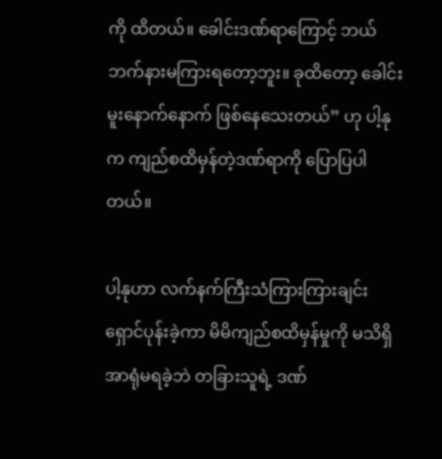ကို ထိတယ်။ ခေါင်းဒဏ်ရာကြောင့် ဘယ်ဘက်နားမကြားရတော့ဘူး။ ခုထိတော့ ခေါင်းမူးနောက်နောက် ဖြစ်နေသေးတယ်” ဟု ပါ့နုက ကျည်စထိမှန်တဲ့ဒဏ်ရာကို ပြောပြပါတယ်။

ပါ့နုဟာ လက်နက်ကြီးသံကြားကြားချင်း ရှောင်ပုန်းခဲ့ကာ မိမိကျည်စထိမှန်မှုကို မသိရှိ အာရုံမရခဲ့ဘဲ တခြားသူရဲ့ ဒဏ်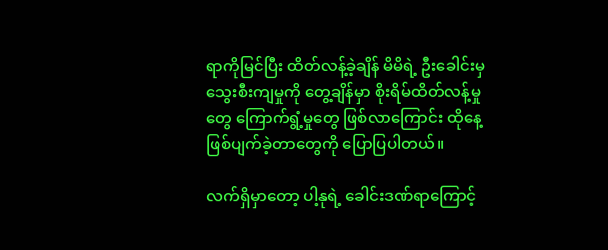ရာကိုမြင်ပြီး ထိတ်လန့်ခဲ့ချိန် မိမိရဲ့ ဦးခေါင်းမှ သွေးစီးကျမှုကို တွေ့ချိန်မှာ စိုးရိမ်ထိတ်လန့်မှုတွေ ကြောက်ရွံ့မှုတွေ ဖြစ်လာကြောင်း ထိုနေ့ဖြစ်ပျက်ခဲ့တာတွေကို ပြောပြပါတယ်။

လက်ရှိမှာတော့ ပါ့နုရဲ့ ခေါင်းဒဏ်ရာကြောင့်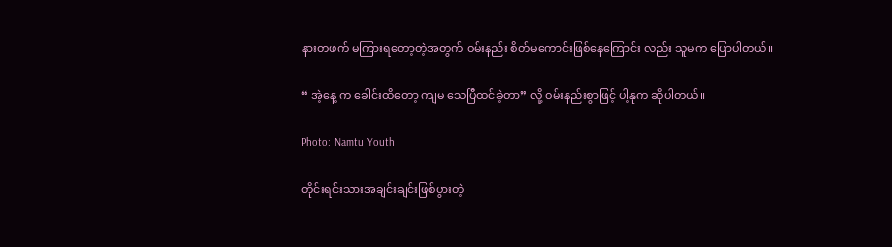နားတဖက် မကြားရတော့တဲ့အတွက် ဝမ်းနည်း စိတ်မကောင်းဖြစ်နေကြောင်း လည်း သူမက ပြောပါတယ်။

“ အဲ့နေ့ က ခေါင်းထိတော့ ကျမ သေပြီထင်ခဲ့တာ” လို့ ဝမ်းနည်းစွာဖြင့် ပါ့နုက ဆိုပါတယ်။

Photo: Namtu Youth

တိုင်းရင်းသားအချင်းချင်းဖြစ်ပွားတဲ့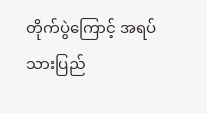တိုက်ပွဲကြောင့် အရပ်သားပြည်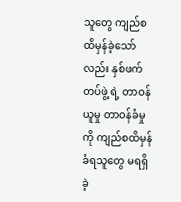သူတွေ ကျည်စထိမှန်ခဲ့သော်လည်း နှစ်ဖက် တပ်ဖွဲ့ ရဲ့ တာဝန်ယူမှု တာဝန်ခံမှုကို ကျည်စထိမှန်ခံရသူတွေ မရရှိခဲ့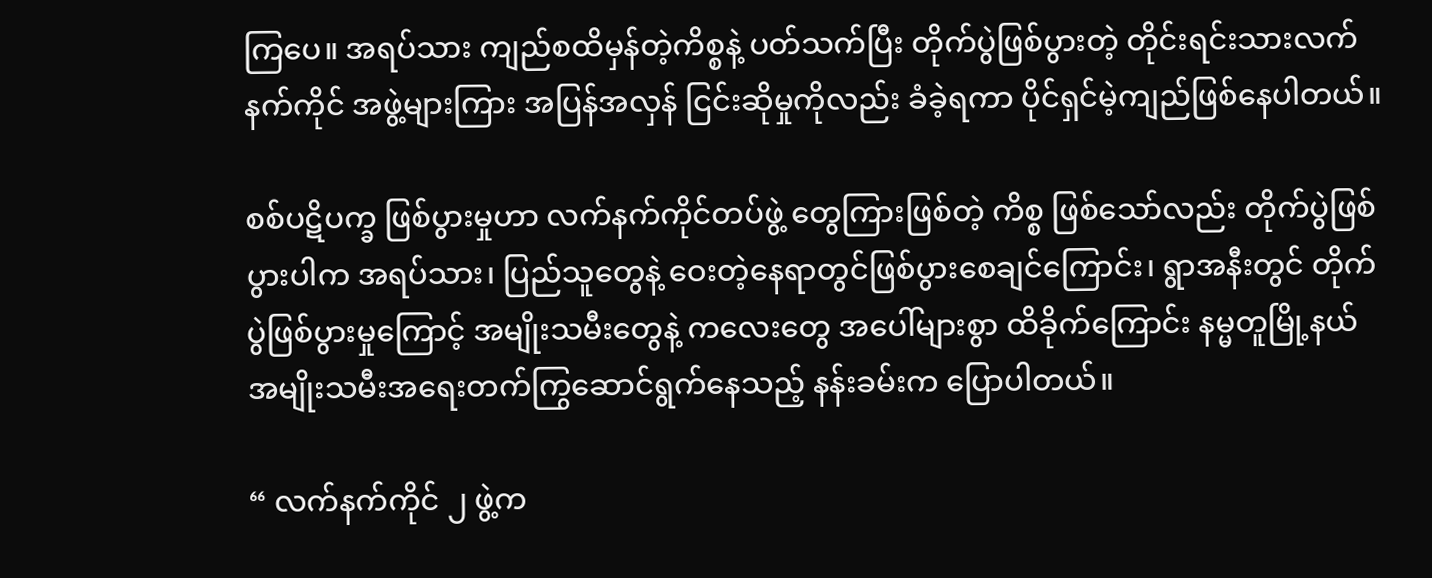ကြပေ။ အရပ်သား ကျည်စထိမှန်တဲ့ကိစ္စနဲ့ ပတ်သက်ပြီး တိုက်ပွဲဖြစ်ပွားတဲ့ တိုင်းရင်းသားလက်နက်ကိုင် အဖွဲ့များကြား အပြန်အလှန် ငြင်းဆိုမှုကိုလည်း ခံခဲ့ရကာ ပိုင်ရှင်မဲ့ကျည်ဖြစ်နေပါတယ်။

စစ်ပဋိပက္ခ ဖြစ်ပွားမှုဟာ လက်နက်ကိုင်တပ်ဖွဲ့ တွေကြားဖြစ်တဲ့ ကိစ္စ ဖြစ်သော်လည်း တိုက်ပွဲဖြစ်ပွားပါက အရပ်သား၊ ပြည်သူတွေနဲ့ ဝေးတဲ့နေရာတွင်ဖြစ်ပွားစေချင်ကြောင်း၊ ရွာအနီးတွင် တိုက်ပွဲဖြစ်ပွားမှုကြောင့် အမျိုးသမီးတွေနဲ့ ကလေးတွေ အပေါ်များစွာ ထိခိုက်ကြောင်း နမ္မတူမြို့နယ် အမျိုးသမီးအရေးတက်ကြွဆောင်ရွက်နေသည့် နန်းခမ်းက ပြောပါတယ်။

“ လက်နက်ကိုင် ၂ ဖွဲ့က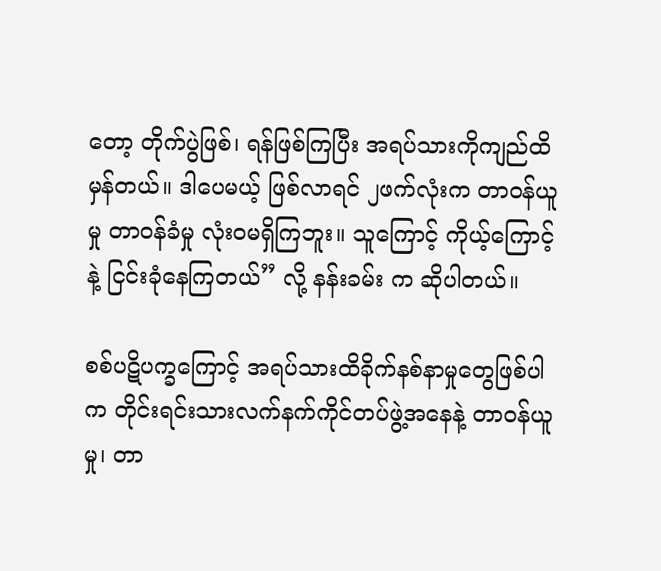တော့ တိုက်ပွဲဖြစ်၊ ရန်ဖြစ်ကြပြီး အရပ်သားကိုကျည်ထိမှန်တယ်။ ဒါပေမယ့် ဖြစ်လာရင် ၂ဖက်လုံးက တာဝန်ယူမှု တာဝန်ခံမှု လုံးဝမရှိကြဘူး။ သူကြောင့် ကိုယ့်ကြောင့် နဲ့ ငြင်းခုံနေကြတယ်” လို့ နန်းခမ်း က ဆိုပါတယ်။

စစ်ပဋိပက္ခကြောင့် အရပ်သားထိခိုက်နစ်နာမှုတွေဖြစ်ပါက တိုင်းရင်းသားလက်နက်ကိုင်တပ်ဖွဲ့အနေနဲ့ တာဝန်ယူမှု၊ တာ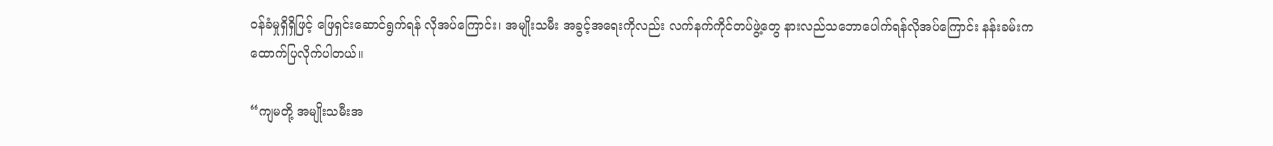ဝန်ခံမှုရှိရှိဖြင့် ဖြေရှင်းဆောင်ရွက်ရန် လိုအပ်ကြောင်း၊ အမျိုးသမီး အခွင့်အရေးကိုလည်း လက်နက်ကိုင်တပ်ဖွဲ့တွေ နားလည်သဘောပေါက်ရန်လိုအပ်ကြောင်း နန်းခမ်းက ထောက်ပြလိုက်ပါတယ်။

“ကျမတို့ အမျိုးသမီးအ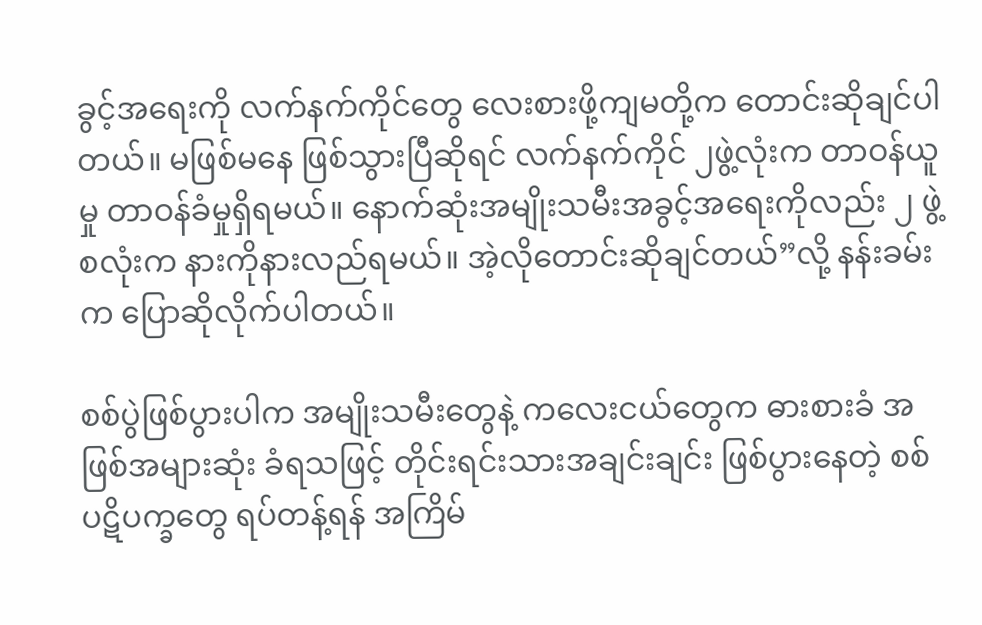ခွင့်အရေးကို လက်နက်ကိုင်တွေ လေးစားဖို့ကျမတို့က တောင်းဆိုချင်ပါတယ်။ မဖြစ်မနေ ဖြစ်သွားပြီဆိုရင် လက်နက်ကိုင် ၂ဖွဲ့လုံးက တာဝန်ယူမှု တာဝန်ခံမှုရှိရမယ်။ နောက်ဆုံးအမျိုးသမီးအခွင့်အရေးကိုလည်း ၂ ဖွဲ့စလုံးက နားကိုနားလည်ရမယ်။ အဲ့လိုတောင်းဆိုချင်တယ်”လို့ နန်းခမ်းက ပြောဆိုလိုက်ပါတယ်။

စစ်ပွဲဖြစ်ပွားပါက အမျိုးသမီးတွေနဲ့ ကလေးငယ်တွေက ဓားစားခံ အဖြစ်အများဆုံး ခံရသဖြင့် တိုင်းရင်းသားအချင်းချင်း ဖြစ်ပွားနေတဲ့ စစ်ပဋိပက္ခတွေ ရပ်တန့်ရန် အကြိမ်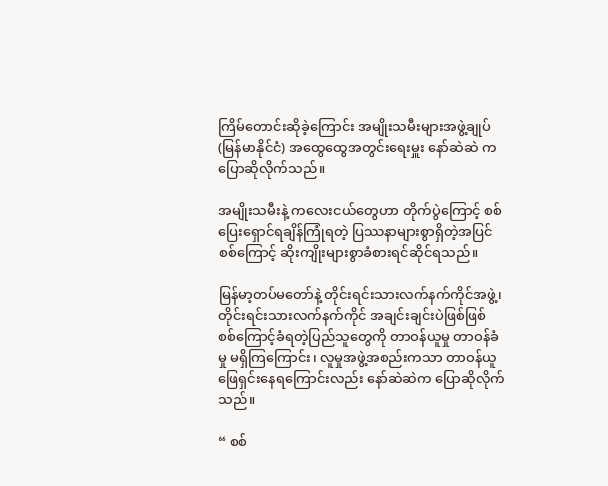ကြိမ်တောင်းဆိုခဲ့ကြောင်း အမျိုးသမီးများအဖွဲ့ချုပ် (မြန်မာနိုင်ငံ) အထွေထွေအတွင်းရေးမှူး နော်ဆဲဆဲ က ပြောဆိုလိုက်သည်။

အမျိုးသမီးနဲ့ ကလေးငယ်တွေဟာ တိုက်ပွဲကြောင့် စစ်ပြေးရှောင်ရချိန်ကြုံရတဲ့ ပြဿနာများစွာရှိတဲ့အပြင် စစ်ကြောင့် ဆိုးကျိုးများစွာခံစားရင်ဆိုင်ရသည်။

မြန်မာ့တပ်မတော်နဲ့ တိုင်းရင်းသားလက်နက်ကိုင်အဖွဲ့၊ တိုင်းရင်းသားလက်နက်ကိုင် အချင်းချင်းပဲဖြစ်ဖြစ် စစ်ကြောင့်ခံရတဲ့ပြည်သူတွေကို တာဝန်ယူမှု တာဝန်ခံမှု မရှိကြကြောင်း၊ လူမှုအဖွဲ့အစည်းကသာ တာဝန်ယူဖြေရှင်းနေရကြောင်းလည်း နော်ဆဲဆဲက ပြောဆိုလိုက်သည်။

“ စစ်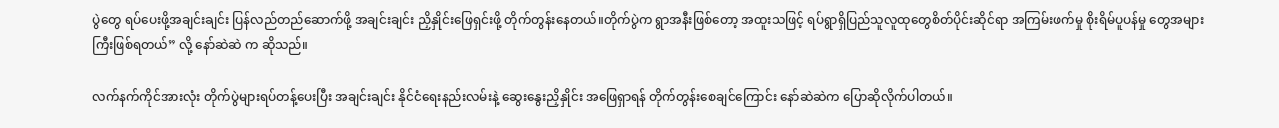ပွဲတွေ ရပ်ပေးဖို့အချင်းချင်း ပြန်လည်တည်ဆောက်ဖို့ အချင်းချင်း ညှိနှိုင်းဖြေရှင်းဖို့ တိုက်တွန်းနေတယ်။တိုက်ပွဲက ရွာအနီးဖြစ်တော့ အထူးသဖြင့် ရပ်ရွာရှိပြည်သူလူထုတွေစိတ်ပိုင်းဆိုင်ရာ အကြမ်းဖက်မှု စိုးရိမ်ပူပန်မှု တွေအများကြီးဖြစ်ရတယ်” လို့ နော်ဆဲဆဲ က ဆိုသည်။

လက်နက်ကိုင်အားလုံး တိုက်ပွဲများရပ်တန့်ပေးပြီး အချင်းချင်း နိုင်ငံရေးနည်းလမ်းနဲ့ ဆွေးနွေးညှိနှိုင်း အဖြေရှာရန် တိုက်တွန်းစေချင်ကြောင်း နော်ဆဲဆဲက ပြောဆိုလိုက်ပါတယ်။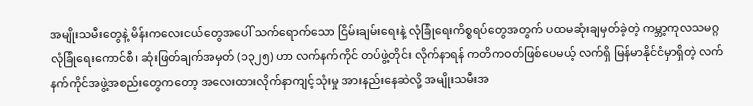အမျိုးသမီးတွေနဲ့ မိန်းကလေးငယ်တွေအပေါ် သက်ရောက်သော ငြိမ်းချမ်းရေးနဲ့ လုံခြုံရေးကိစ္စရပ်တွေအတွက် ပထမဆုံးချမှတ်ခဲ့တဲ့ ကမ္ဘာ့ကုလသမဂ္ဂ လုံခြုံရေးကောင်စီ၊ ဆုံးဖြတ်ချက်အမှတ် (၁၃၂၅) ဟာ လက်နက်ကိုင် တပ်ဖွဲ့တိုင်း လိုက်နာရန် ကတိကဝတ်ဖြစ်ပေမယ့် လက်ရှိ မြန်မာနိုင်ငံမှာရှိတဲ့ လက်နက်ကိုင်အဖွဲ့အစည်းတွေကတော့ အလေးထားလိုက်နာကျင့်သုံးမှု အားနည်းနေဆဲလို့ အမျိုးသမီးအ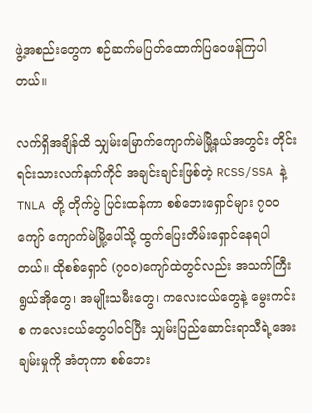ဖွဲ့အစည်းတွေက စဉ်ဆက်မပြတ်ထောက်ပြဝေဖန်ကြပါတယ်။

လက်ရှိအချိန်ထိ သျှမ်းမြောက်ကျောက်မဲမြို့နယ်အတွင်း တိုင်းရင်းသားလက်နက်ကိုင် အချင်းချင်းဖြစ်တဲ့ RCSS/SSA နဲ့ TNLA တို့ တိုက်ပွဲ ပြင်းထန်ကာ စစ်ဘေးရှောင်များ ၇၀၀ ကျော် ကျောက်မဲမြို့ပေါ်သို့ ထွက်ပြေးတိမ်းရှောင်နေရပါတယ်။ ထိုစစ်ရှောင် (၇၀၀)ကျော်ထဲတွင်လည်း အသက်ကြီးရွယ်အိုတွေ၊ အမျိုးသမီးတွေ၊ ကလေးငယ်တွေနဲ့ မွေးကင်းစ ကလေးငယ်တွေပါဝင်ပြီး သျှမ်းပြည်ဆောင်းရာသီရဲ့အေးချမ်းမှုကို အံတုကာ စစ်ဘေး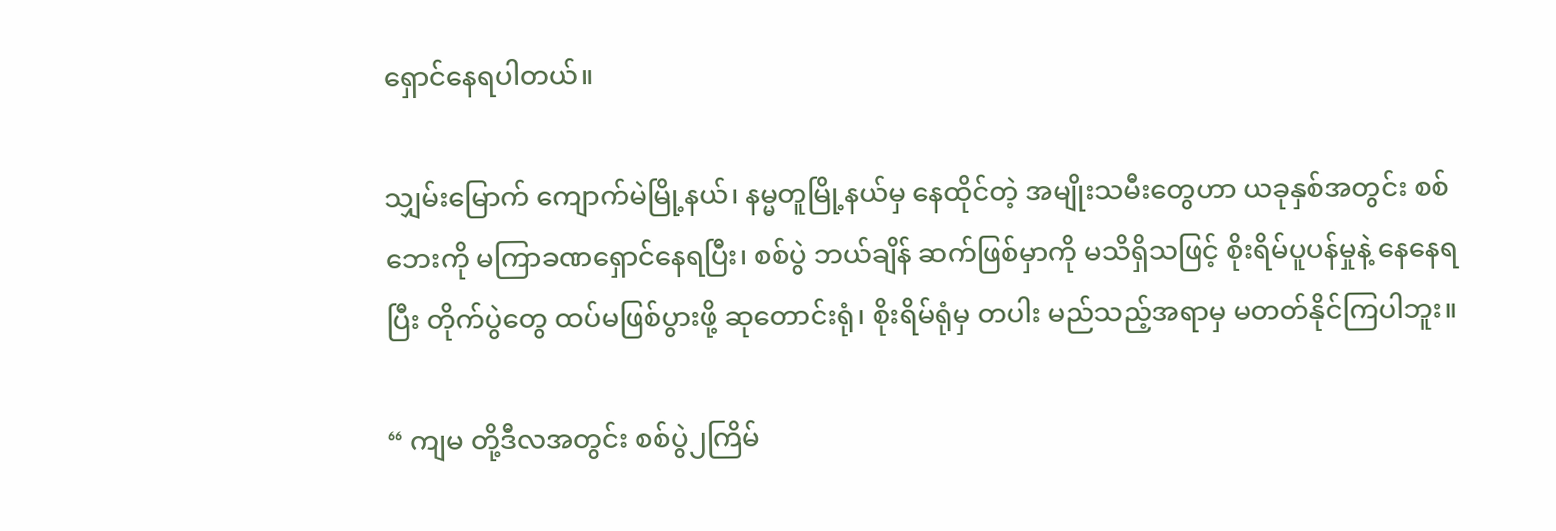ရှောင်နေရပါတယ်။

သျှမ်းမြောက် ကျောက်မဲမြို့နယ်၊ နမ္မတူမြို့နယ်မှ နေထိုင်တဲ့ အမျိုးသမီးတွေဟာ ယခုနှစ်အတွင်း စစ်ဘေးကို မကြာခဏရှောင်နေရပြီး၊ စစ်ပွဲ ဘယ်ချိန် ဆက်ဖြစ်မှာကို မသိရှိသဖြင့် စိုးရိမ်ပူပန်မှုနဲ့ နေနေရပြီး တိုက်ပွဲတွေ ထပ်မဖြစ်ပွားဖို့ ဆုတောင်းရုံ၊ စိုးရိမ်ရုံမှ တပါး မည်သည့်အရာမှ မတတ်နိုင်ကြပါဘူး။

“ ကျမ တို့ဒီလအတွင်း စစ်ပွဲ၂ကြိမ်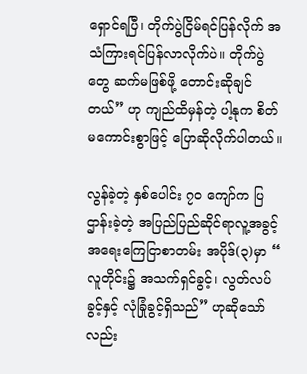ရှောင်ရပြီ၊ တိုက်ပွဲငြိမ်ရင်ပြန်လိုက် အသံကြားရင်ပြန်လာလိုက်ပဲ။ တိုက်ပွဲတွေ ဆက်မဖြစ်ဖို့ တောင်းဆိုချင်တယ်” ဟု ကျည်ထိမှန်တဲ့ ပါ့နုက စိတ်မကောင်းစွာဖြင့် ပြောဆိုလိုက်ပါတယ်။

လွန်ခဲ့တဲ့ နှစ်ပေါင်း ၇၀ ကျော်က ပြဌာန်းခဲ့တဲ့ အပြည်ပြည်ဆိုင်ရာလူ့အခွင့်အရေးကြေငြာစာတမ်း အပိုဒ်(၃)မှာ “ လူတိုင်း၌ အသက်ရှင်ခွင့်၊ လွတ်လပ်ခွင့်နှင့် လုံခြုံခွင့်ရှိသည်” ဟုဆိုသော်လည်း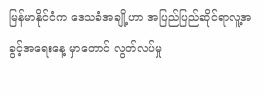မြန်မာနိုင်ငံက ဒေသခံအချို့ဟာ အပြည်ပြည်ဆိုင်ရာလူ့အခွင့်အရေးနေ့ မှာတောင် လွတ်လပ်မှု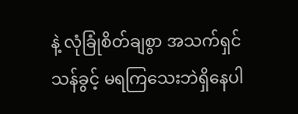နဲ့ လုံခြုံစိတ်ချစွာ အသက်ရှင်သန်ခွင့် မရကြသေးဘဲရှိနေပါ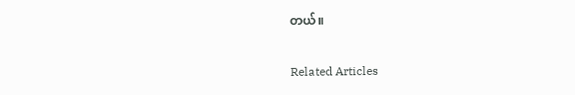တယ်။

Related Articles